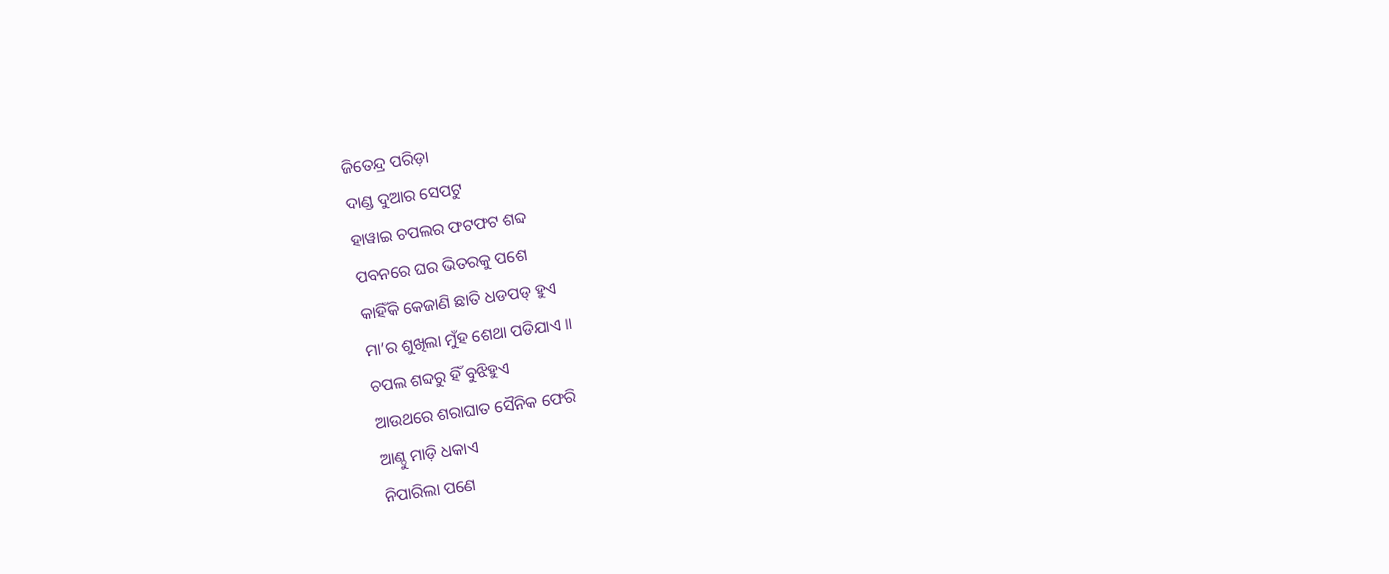ଜିତେନ୍ଦ୍ର ପରିଡ଼ା
ଦାଣ୍ଡ ଦୁଆର ସେପଟୁ
ହାୱାଇ ଚପଲର ଫଟଫଟ ଶବ୍ଦ
ପବନରେ ଘର ଭିତରକୁ ପଶେ
କାହିଁକି କେଜାଣି ଛାତି ଧଡପଡ୍ ହୁଏ
ମା’ର ଶୁଖିଲା ମୁଁହ ଶେଥା ପଡିଯାଏ ॥
ଚପଲ ଶବ୍ଦରୁ ହିଁ ବୁଝିହୁଏ
ଆଉଥରେ ଶରାଘାତ ସୈନିକ ଫେରି
ଆଣ୍ଠୁ ମାଡ଼ି ଧକାଏ
ନିପାରିଲା ପଣେ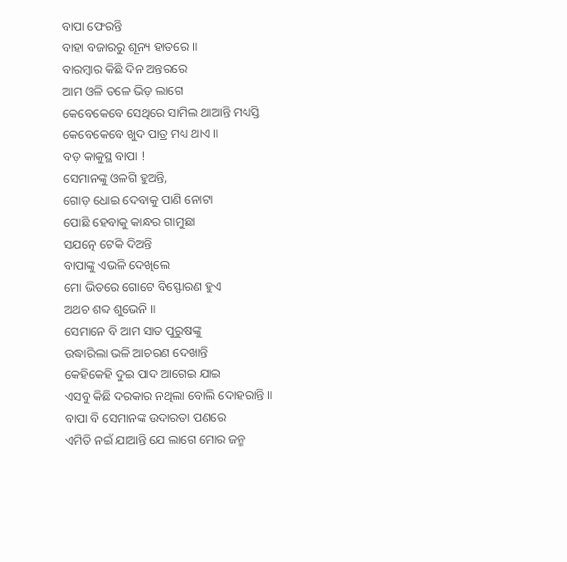ବାପା ଫେରନ୍ତି
ବାହା ବଜାରରୁ ଶୂନ୍ୟ ହାତରେ ॥
ବାରମ୍ବାର କିଛି ଦିନ ଅନ୍ତରରେ
ଆମ ଓଳି ତଳେ ଭିଡ଼ ଲାଗେ
କେବେକେବେ ସେଥିରେ ସାମିଲ ଥାଆନ୍ତି ମଧ୍ୟସ୍ତି
କେବେକେବେ ଖୁଦ ପାତ୍ର ମଧ୍ୟ ଥାଏ ॥
ବଡ଼ କାକୁସ୍ଥ ବାପା !
ସେମାନଙ୍କୁ ଓଳଗି ହୁଅନ୍ତି,
ଗୋଡ଼ ଧୋଇ ଦେବାକୁ ପାଣି ନୋଟା
ପୋଛି ହେବାକୁ କାନ୍ଧର ଗାମୁଛା
ସଯତ୍ନେ ଟେକି ଦିଅନ୍ତି
ବାପାଙ୍କୁ ଏଭଳି ଦେଖିଲେ
ମୋ ଭିତରେ ଗୋଟେ ବିସ୍ଫୋରଣ ହୁଏ
ଅଥଚ ଶବ୍ଦ ଶୁଭେନି ॥
ସେମାନେ ବି ଆମ ସାତ ପୁରୁଷଙ୍କୁ
ଉଦ୍ଧାରିଲା ଭଳି ଆଚରଣ ଦେଖାନ୍ତି
କେହିକେହି ଦୁଇ ପାଦ ଆଗେଇ ଯାଇ
ଏସବୁ କିଛି ଦରକାର ନଥିଲା ବୋଲି ଦୋହରାନ୍ତି ॥
ବାପା ବି ସେମାନଙ୍କ ଉଦାରତା ପଣରେ
ଏମିତି ନଇଁ ଯାଆନ୍ତି ଯେ ଲାଗେ ମୋର ଜନ୍ମ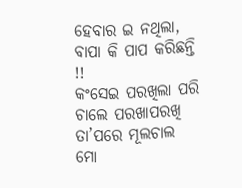ହେବାର ଇ ନଥିଲା, ବାପା କି ପାପ କରିଛନ୍ତି !!
କଂସେଇ ପରଖିଲା ପରି ଚାଲେ ପରଖାପରଖି
ତା’ପରେ ମୂଲଚାଲ
ମୋ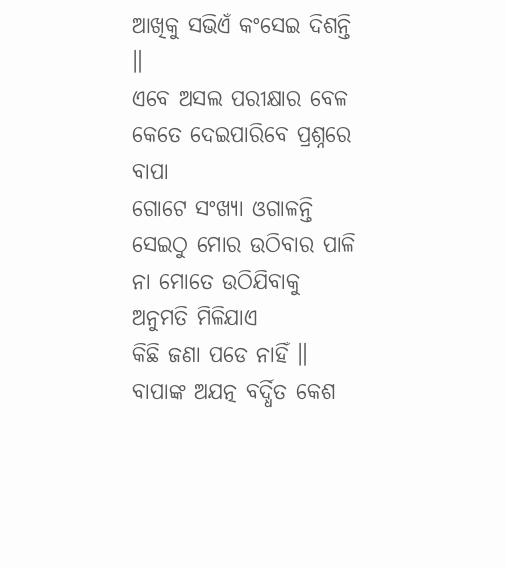ଆଖିକୁ ସଭିଏଁ କଂସେଇ ଦିଶନ୍ତି ॥
ଏବେ ଅସଲ ପରୀକ୍ଷାର ବେଳ
କେତେ ଦେଇପାରିବେ ପ୍ରଶ୍ନରେ ବାପା
ଗୋଟେ ସଂଖ୍ୟା ଓଗାଳନ୍ତି
ସେଇଠୁ ମୋର ଉଠିବାର ପାଳି
ନା ମୋତେ ଉଠିଯିବାକୁ ଅନୁମତି ମିଳିଯାଏ
କିଛି ଜଣା ପଡେ ନାହିଁ ॥
ବାପାଙ୍କ ଅଯତ୍ନ ବର୍ଦ୍ଧିତ କେଶ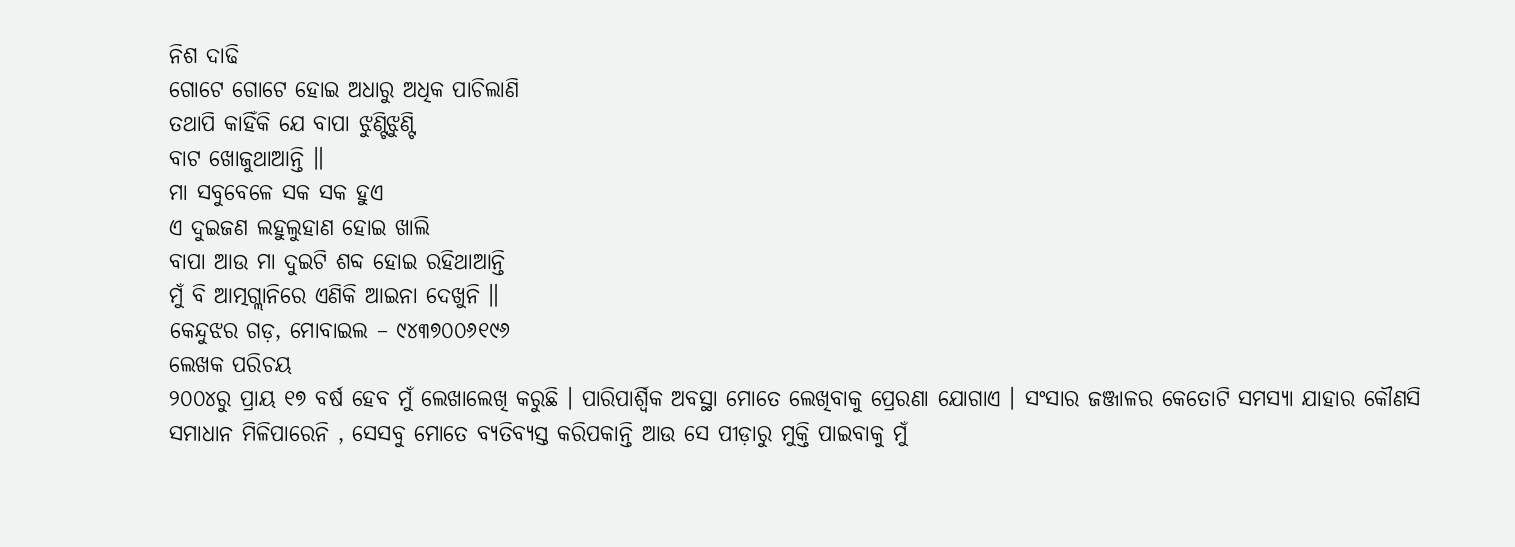ନିଶ ଦାଢି
ଗୋଟେ ଗୋଟେ ହୋଇ ଅଧାରୁ ଅଧିକ ପାଚିଲାଣି
ତଥାପି କାହିଁକି ଯେ ବାପା ଝୁଣ୍ଟିଝୁଣ୍ଟି
ବାଟ ଖୋଜୁଥାଆନ୍ତି ॥
ମା ସବୁବେଳେ ସକ ସକ ହୁଏ
ଏ ଦୁଇଜଣ ଲହୁଲୁହାଣ ହୋଇ ଖାଲି
ବାପା ଆଉ ମା ଦୁଇଟି ଶବ୍ଦ ହୋଇ ରହିଥାଆନ୍ତି
ମୁଁ ବି ଆତ୍ମଗ୍ଲାନିରେ ଏଣିକି ଆଇନା ଦେଖୁନି ॥
କେନ୍ଦୁଝର ଗଡ଼, ମୋବାଇଲ – ୯୪୩୭୦୦୬୧୯୬
ଲେଖକ ପରିଚୟ
୨୦୦୪ରୁ ପ୍ରାୟ ୧୭ ବର୍ଷ ହେବ ମୁଁ ଲେଖାଲେଖି କରୁଛି । ପାରିପାର୍ଶ୍ଵିକ ଅବସ୍ଥା ମୋତେ ଲେଖିବାକୁ ପ୍ରେରଣା ଯୋଗାଏ । ସଂସାର ଜଞ୍ଜାଳର କେତୋଟି ସମସ୍ୟା ଯାହାର କୌଣସି ସମାଧାନ ମିଳିପାରେନି , ସେସବୁ ମୋତେ ବ୍ୟତିବ୍ୟସ୍ତ କରିପକାନ୍ତି ଆଉ ସେ ପୀଡ଼ାରୁ ମୁକ୍ତି ପାଇବାକୁ ମୁଁ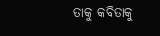ତାକୁ କବିତାକୁ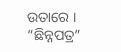ଉତାରେ । “ଛିନ୍ନପତ୍ର”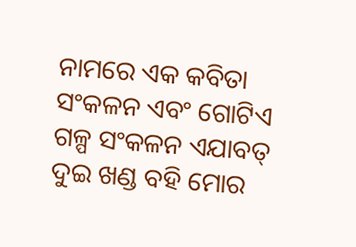ନାମରେ ଏକ କବିତା ସଂକଳନ ଏବଂ ଗୋଟିଏ ଗଳ୍ପ ସଂକଳନ ଏଯାବତ୍ ଦୁଇ ଖଣ୍ଡ ବହି ମୋର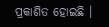ପ୍ରକାଶିତ ହୋଇଛି ।